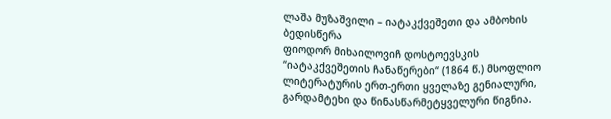ლაშა მუზაშვილი – იატაკქვეშეთი და ამბოხის ბედისწერა
ფიოდორ მიხაილოვიჩ დოსტოევსკის “იატაკქვეშეთის ჩანაწერები“ (1864 წ.) მსოფლიო ლიტერატურის ერთ-ერთი ყველაზე გენიალური, გარდამტეხი და წინასწარმეტყველური წიგნია.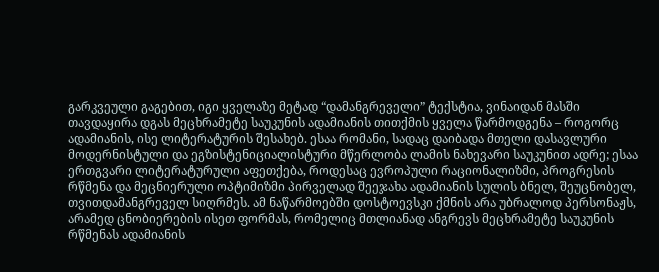გარკვეული გაგებით, იგი ყველაზე მეტად “დამანგრეველი” ტექსტია, ვინაიდან მასში თავდაყირა დგას მეცხრამეტე საუკუნის ადამიანის თითქმის ყველა წარმოდგენა – როგორც ადამიანის, ისე ლიტერატურის შესახებ. ესაა რომანი, სადაც დაიბადა მთელი დასავლური მოდერნისტული და ეგზისტენიციალისტური მწერლობა ლამის ნახევარი საუკუნით ადრე; ესაა ერთგვარი ლიტერატურული აფეთქება, როდესაც ევროპული რაციონალიზმი, პროგრესის რწმენა და მეცნიერული ოპტიმიზმი პირველად შეეჯახა ადამიანის სულის ბნელ, შეუცნობელ, თვითდამანგრეველ სიღრმეს. ამ ნაწარმოებში დოსტოევსკი ქმნის არა უბრალოდ პერსონაჟს, არამედ ცნობიერების ისეთ ფორმას, რომელიც მთლიანად ანგრევს მეცხრამეტე საუკუნის რწმენას ადამიანის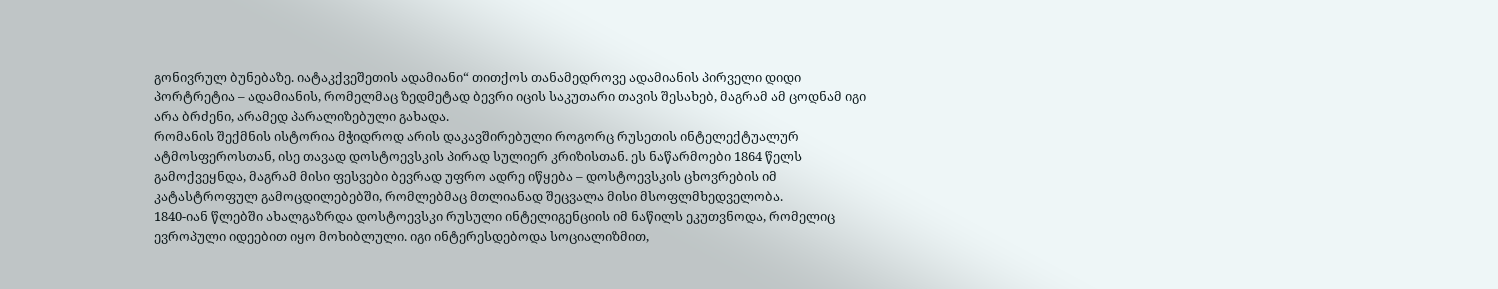გონივრულ ბუნებაზე. იატაკქვეშეთის ადამიანი“ თითქოს თანამედროვე ადამიანის პირველი დიდი პორტრეტია – ადამიანის, რომელმაც ზედმეტად ბევრი იცის საკუთარი თავის შესახებ, მაგრამ ამ ცოდნამ იგი არა ბრძენი, არამედ პარალიზებული გახადა.
რომანის შექმნის ისტორია მჭიდროდ არის დაკავშირებული როგორც რუსეთის ინტელექტუალურ ატმოსფეროსთან, ისე თავად დოსტოევსკის პირად სულიერ კრიზისთან. ეს ნაწარმოები 1864 წელს გამოქვეყნდა, მაგრამ მისი ფესვები ბევრად უფრო ადრე იწყება – დოსტოევსკის ცხოვრების იმ კატასტროფულ გამოცდილებებში, რომლებმაც მთლიანად შეცვალა მისი მსოფლმხედველობა.
1840-იან წლებში ახალგაზრდა დოსტოევსკი რუსული ინტელიგენციის იმ ნაწილს ეკუთვნოდა, რომელიც ევროპული იდეებით იყო მოხიბლული. იგი ინტერესდებოდა სოციალიზმით,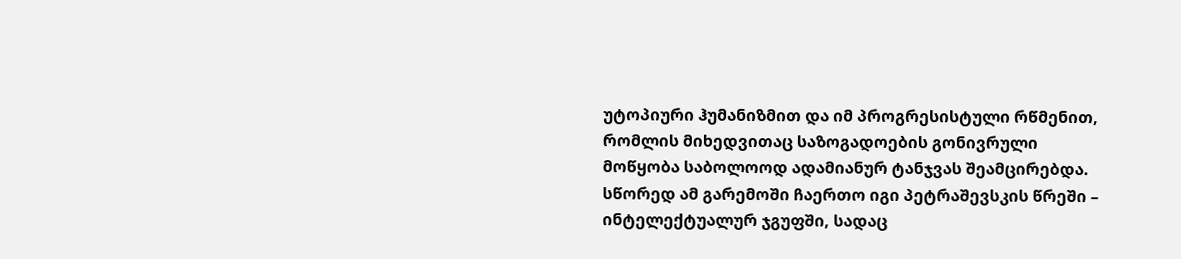უტოპიური ჰუმანიზმით და იმ პროგრესისტული რწმენით, რომლის მიხედვითაც საზოგადოების გონივრული მოწყობა საბოლოოდ ადამიანურ ტანჯვას შეამცირებდა. სწორედ ამ გარემოში ჩაერთო იგი პეტრაშევსკის წრეში – ინტელექტუალურ ჯგუფში, სადაც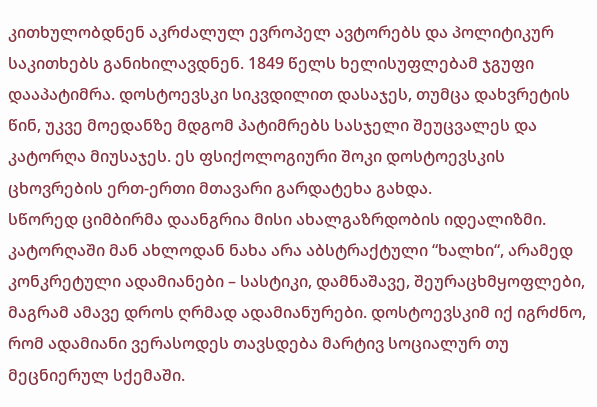კითხულობდნენ აკრძალულ ევროპელ ავტორებს და პოლიტიკურ საკითხებს განიხილავდნენ. 1849 წელს ხელისუფლებამ ჯგუფი დააპატიმრა. დოსტოევსკი სიკვდილით დასაჯეს, თუმცა დახვრეტის წინ, უკვე მოედანზე მდგომ პატიმრებს სასჯელი შეუცვალეს და კატორღა მიუსაჯეს. ეს ფსიქოლოგიური შოკი დოსტოევსკის ცხოვრების ერთ-ერთი მთავარი გარდატეხა გახდა.
სწორედ ციმბირმა დაანგრია მისი ახალგაზრდობის იდეალიზმი. კატორღაში მან ახლოდან ნახა არა აბსტრაქტული “ხალხი“, არამედ კონკრეტული ადამიანები – სასტიკი, დამნაშავე, შეურაცხმყოფლები, მაგრამ ამავე დროს ღრმად ადამიანურები. დოსტოევსკიმ იქ იგრძნო, რომ ადამიანი ვერასოდეს თავსდება მარტივ სოციალურ თუ მეცნიერულ სქემაში.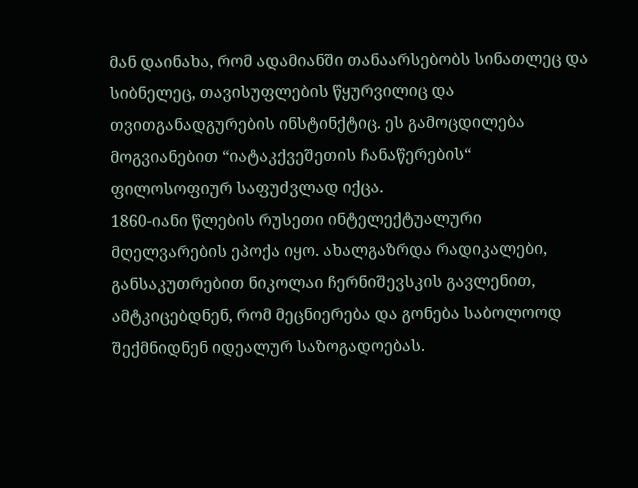მან დაინახა, რომ ადამიანში თანაარსებობს სინათლეც და სიბნელეც, თავისუფლების წყურვილიც და თვითგანადგურების ინსტინქტიც. ეს გამოცდილება მოგვიანებით “იატაკქვეშეთის ჩანაწერების“ ფილოსოფიურ საფუძვლად იქცა.
1860-იანი წლების რუსეთი ინტელექტუალური მღელვარების ეპოქა იყო. ახალგაზრდა რადიკალები, განსაკუთრებით ნიკოლაი ჩერნიშევსკის გავლენით, ამტკიცებდნენ, რომ მეცნიერება და გონება საბოლოოდ შექმნიდნენ იდეალურ საზოგადოებას.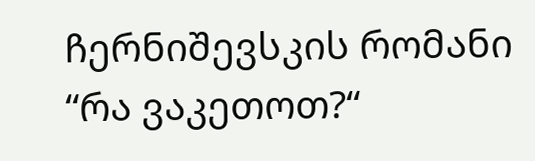ჩერნიშევსკის რომანი “რა ვაკეთოთ?“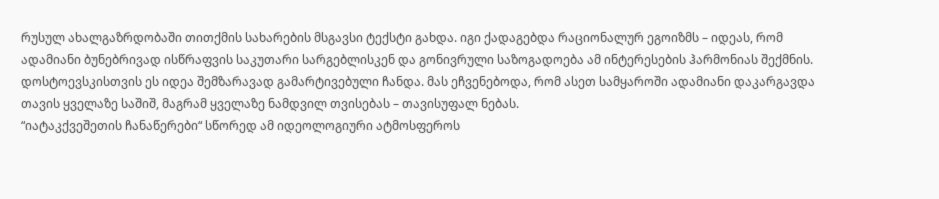რუსულ ახალგაზრდობაში თითქმის სახარების მსგავსი ტექსტი გახდა. იგი ქადაგებდა რაციონალურ ეგოიზმს – იდეას, რომ ადამიანი ბუნებრივად ისწრაფვის საკუთარი სარგებლისკენ და გონივრული საზოგადოება ამ ინტერესების ჰარმონიას შექმნის. დოსტოევსკისთვის ეს იდეა შემზარავად გამარტივებული ჩანდა. მას ეჩვენებოდა, რომ ასეთ სამყაროში ადამიანი დაკარგავდა თავის ყველაზე საშიშ, მაგრამ ყველაზე ნამდვილ თვისებას – თავისუფალ ნებას.
“იატაკქვეშეთის ჩანაწერები“ სწორედ ამ იდეოლოგიური ატმოსფეროს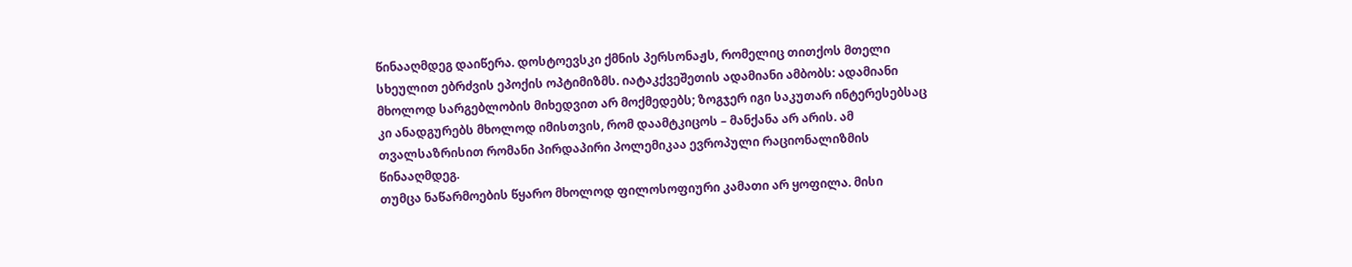წინააღმდეგ დაიწერა. დოსტოევსკი ქმნის პერსონაჟს, რომელიც თითქოს მთელი სხეულით ებრძვის ეპოქის ოპტიმიზმს. იატაკქვეშეთის ადამიანი ამბობს: ადამიანი მხოლოდ სარგებლობის მიხედვით არ მოქმედებს; ზოგჯერ იგი საკუთარ ინტერესებსაც კი ანადგურებს მხოლოდ იმისთვის, რომ დაამტკიცოს – მანქანა არ არის. ამ თვალსაზრისით რომანი პირდაპირი პოლემიკაა ევროპული რაციონალიზმის წინააღმდეგ.
თუმცა ნაწარმოების წყარო მხოლოდ ფილოსოფიური კამათი არ ყოფილა. მისი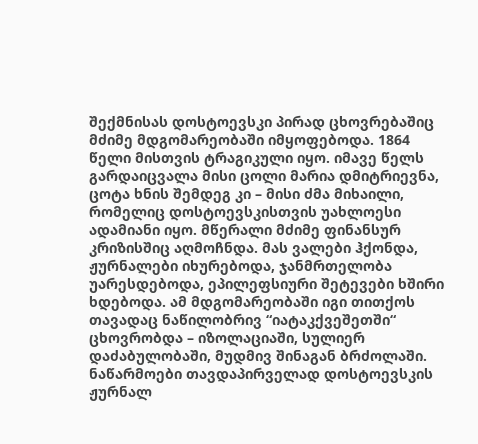შექმნისას დოსტოევსკი პირად ცხოვრებაშიც მძიმე მდგომარეობაში იმყოფებოდა. 1864 წელი მისთვის ტრაგიკული იყო. იმავე წელს გარდაიცვალა მისი ცოლი მარია დმიტრიევნა, ცოტა ხნის შემდეგ კი – მისი ძმა მიხაილი, რომელიც დოსტოევსკისთვის უახლოესი ადამიანი იყო. მწერალი მძიმე ფინანსურ კრიზისშიც აღმოჩნდა. მას ვალები ჰქონდა, ჟურნალები იხურებოდა, ჯანმრთელობა უარესდებოდა, ეპილეფსიური შეტევები ხშირი ხდებოდა. ამ მდგომარეობაში იგი თითქოს თავადაც ნაწილობრივ “იატაკქვეშეთში“ ცხოვრობდა – იზოლაციაში, სულიერ დაძაბულობაში, მუდმივ შინაგან ბრძოლაში.
ნაწარმოები თავდაპირველად დოსტოევსკის ჟურნალ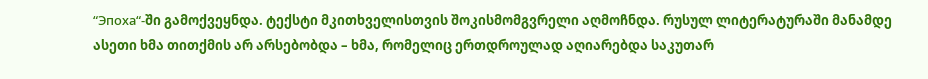“Эпоха“-ში გამოქვეყნდა. ტექსტი მკითხველისთვის შოკისმომგვრელი აღმოჩნდა. რუსულ ლიტერატურაში მანამდე ასეთი ხმა თითქმის არ არსებობდა – ხმა, რომელიც ერთდროულად აღიარებდა საკუთარ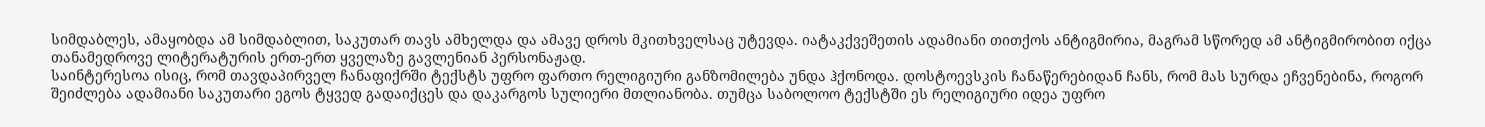სიმდაბლეს, ამაყობდა ამ სიმდაბლით, საკუთარ თავს ამხელდა და ამავე დროს მკითხველსაც უტევდა. იატაკქვეშეთის ადამიანი თითქოს ანტიგმირია, მაგრამ სწორედ ამ ანტიგმირობით იქცა თანამედროვე ლიტერატურის ერთ-ერთ ყველაზე გავლენიან პერსონაჟად.
საინტერესოა ისიც, რომ თავდაპირველ ჩანაფიქრში ტექსტს უფრო ფართო რელიგიური განზომილება უნდა ჰქონოდა. დოსტოევსკის ჩანაწერებიდან ჩანს, რომ მას სურდა ეჩვენებინა, როგორ შეიძლება ადამიანი საკუთარი ეგოს ტყვედ გადაიქცეს და დაკარგოს სულიერი მთლიანობა. თუმცა საბოლოო ტექსტში ეს რელიგიური იდეა უფრო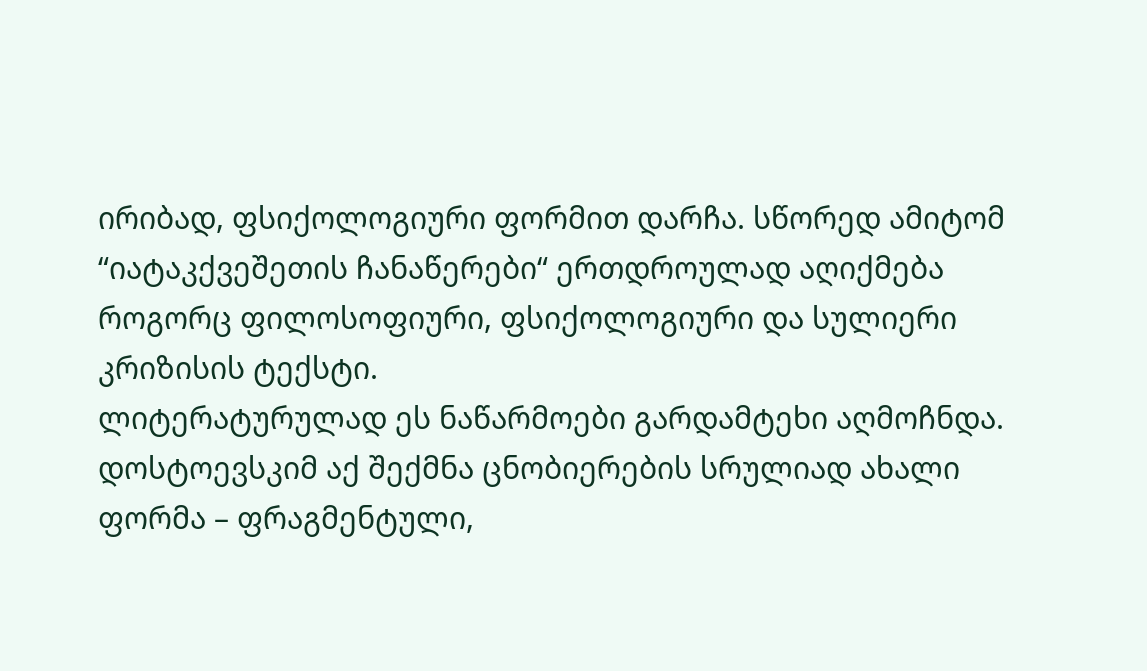ირიბად, ფსიქოლოგიური ფორმით დარჩა. სწორედ ამიტომ “იატაკქვეშეთის ჩანაწერები“ ერთდროულად აღიქმება როგორც ფილოსოფიური, ფსიქოლოგიური და სულიერი კრიზისის ტექსტი.
ლიტერატურულად ეს ნაწარმოები გარდამტეხი აღმოჩნდა. დოსტოევსკიმ აქ შექმნა ცნობიერების სრულიად ახალი ფორმა – ფრაგმენტული,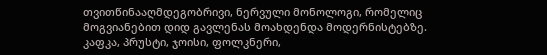თვითწინააღმდეგობრივი, ნერვული მონოლოგი, რომელიც მოგვიანებით დიდ გავლენას მოახდენდა მოდერნისტებზე. კაფკა, პრუსტი, ჯოისი, ფოლკნერი,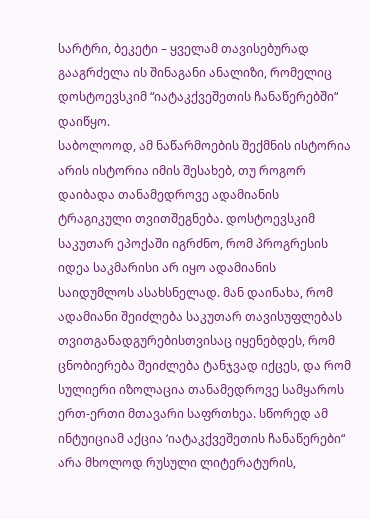სარტრი, ბეკეტი – ყველამ თავისებურად გააგრძელა ის შინაგანი ანალიზი, რომელიც დოსტოევსკიმ “იატაკქვეშეთის ჩანაწერებში“ დაიწყო.
საბოლოოდ, ამ ნაწარმოების შექმნის ისტორია არის ისტორია იმის შესახებ, თუ როგორ დაიბადა თანამედროვე ადამიანის ტრაგიკული თვითშეგნება. დოსტოევსკიმ საკუთარ ეპოქაში იგრძნო, რომ პროგრესის იდეა საკმარისი არ იყო ადამიანის საიდუმლოს ასახსნელად. მან დაინახა, რომ ადამიანი შეიძლება საკუთარ თავისუფლებას თვითგანადგურებისთვისაც იყენებდეს, რომ ცნობიერება შეიძლება ტანჯვად იქცეს, და რომ სულიერი იზოლაცია თანამედროვე სამყაროს ერთ-ერთი მთავარი საფრთხეა. სწორედ ამ ინტუიციამ აქცია ‘იატაკქვეშეთის ჩანაწერები“ არა მხოლოდ რუსული ლიტერატურის,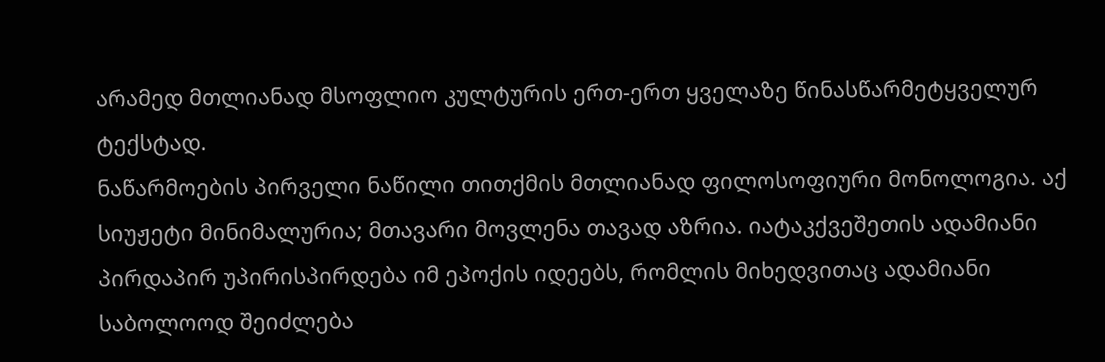არამედ მთლიანად მსოფლიო კულტურის ერთ-ერთ ყველაზე წინასწარმეტყველურ ტექსტად.
ნაწარმოების პირველი ნაწილი თითქმის მთლიანად ფილოსოფიური მონოლოგია. აქ სიუჟეტი მინიმალურია; მთავარი მოვლენა თავად აზრია. იატაკქვეშეთის ადამიანი პირდაპირ უპირისპირდება იმ ეპოქის იდეებს, რომლის მიხედვითაც ადამიანი საბოლოოდ შეიძლება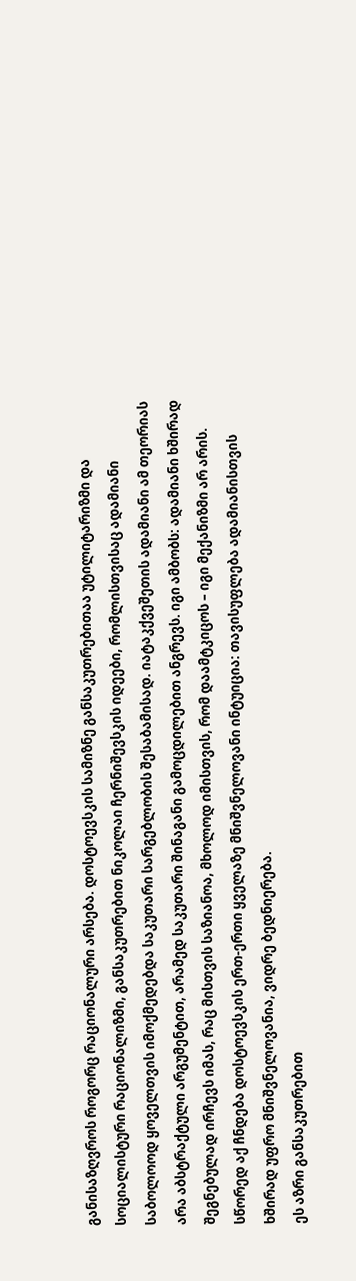განისაზღვროს როგორც რაციონალური არსება. დოსტოევსკის სამიზნე განსაკუთრებითაა უტილიტარიზმი და სოციალისტური რაციონალიზმი, განსაკუთრებით ნიკოლაი ჩერნიშევსკის იდეები, რომლისთვისაც ადამიანი საბოლოოდ ყოველთვის იმოქმედებდა საკუთარი სარგებლობის შესაბამისად. იატაკქვეშეთის ადამიანი ამ თეორიას არა აბსტრაქტული არგუმენტით, არამედ საკუთარი შინაგანი გამოცდილებით ანგრევს. იგი ამბობს: ადამიანი ხშირად შეგნებულად ირჩევს იმას, რაც მისთვის საზიანოა, მხოლოდ იმისთვის, რომ დაამტკიცოს – იგი მექანიზმი არ არის. სწორედ აქ ჩნდება დოსტოევსკის ერთ-ერთი ყველაზე მნიშვნელოვანი ინტუიცია: თავისუფლება ადამიანისთვის ხშირად უფრო მნიშვნელოვანია, ვიდრე ბედნიერება.
ეს აზრი განსაკუთრებით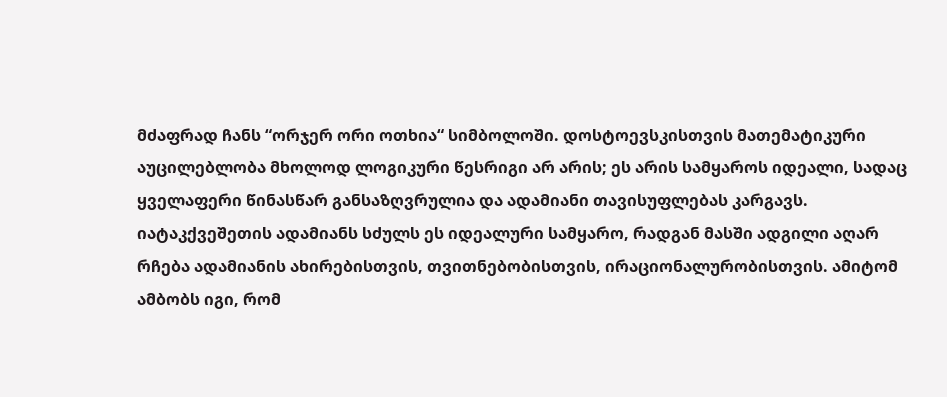მძაფრად ჩანს “ორჯერ ორი ოთხია“ სიმბოლოში. დოსტოევსკისთვის მათემატიკური აუცილებლობა მხოლოდ ლოგიკური წესრიგი არ არის; ეს არის სამყაროს იდეალი, სადაც ყველაფერი წინასწარ განსაზღვრულია და ადამიანი თავისუფლებას კარგავს. იატაკქვეშეთის ადამიანს სძულს ეს იდეალური სამყარო, რადგან მასში ადგილი აღარ რჩება ადამიანის ახირებისთვის, თვითნებობისთვის, ირაციონალურობისთვის. ამიტომ ამბობს იგი, რომ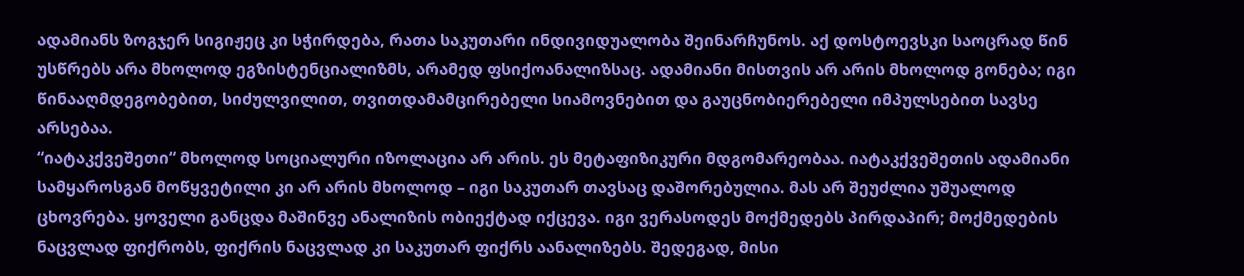ადამიანს ზოგჯერ სიგიჟეც კი სჭირდება, რათა საკუთარი ინდივიდუალობა შეინარჩუნოს. აქ დოსტოევსკი საოცრად წინ უსწრებს არა მხოლოდ ეგზისტენციალიზმს, არამედ ფსიქოანალიზსაც. ადამიანი მისთვის არ არის მხოლოდ გონება; იგი წინააღმდეგობებით, სიძულვილით, თვითდამამცირებელი სიამოვნებით და გაუცნობიერებელი იმპულსებით სავსე არსებაა.
“იატაკქვეშეთი“ მხოლოდ სოციალური იზოლაცია არ არის. ეს მეტაფიზიკური მდგომარეობაა. იატაკქვეშეთის ადამიანი სამყაროსგან მოწყვეტილი კი არ არის მხოლოდ – იგი საკუთარ თავსაც დაშორებულია. მას არ შეუძლია უშუალოდ ცხოვრება. ყოველი განცდა მაშინვე ანალიზის ობიექტად იქცევა. იგი ვერასოდეს მოქმედებს პირდაპირ; მოქმედების ნაცვლად ფიქრობს, ფიქრის ნაცვლად კი საკუთარ ფიქრს აანალიზებს. შედეგად, მისი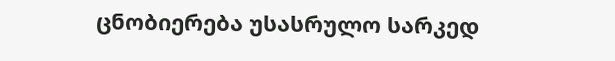ცნობიერება უსასრულო სარკედ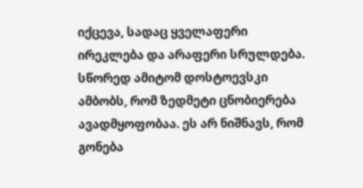იქცევა, სადაც ყველაფერი ირეკლება და არაფერი სრულდება. სწორედ ამიტომ დოსტოევსკი ამბობს, რომ ზედმეტი ცნობიერება ავადმყოფობაა. ეს არ ნიშნავს, რომ გონება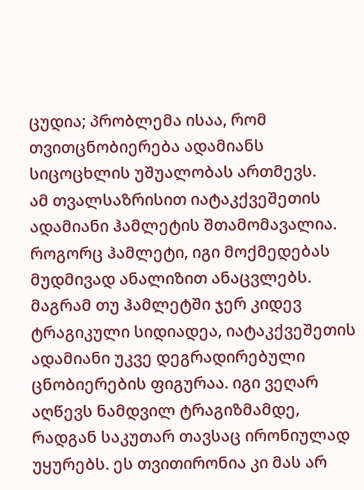ცუდია; პრობლემა ისაა, რომ თვითცნობიერება ადამიანს სიცოცხლის უშუალობას ართმევს.
ამ თვალსაზრისით იატაკქვეშეთის ადამიანი ჰამლეტის შთამომავალია. როგორც ჰამლეტი, იგი მოქმედებას მუდმივად ანალიზით ანაცვლებს. მაგრამ თუ ჰამლეტში ჯერ კიდევ ტრაგიკული სიდიადეა, იატაკქვეშეთის ადამიანი უკვე დეგრადირებული ცნობიერების ფიგურაა. იგი ვეღარ აღწევს ნამდვილ ტრაგიზმამდე, რადგან საკუთარ თავსაც ირონიულად უყურებს. ეს თვითირონია კი მას არ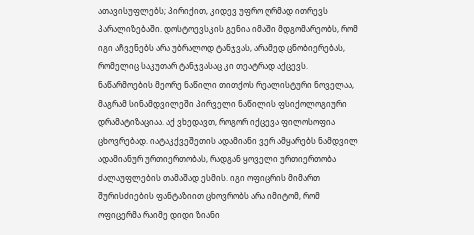ათავისუფლებს; პირიქით, კიდევ უფრო ღრმად ითრევს პარალიზებაში. დოსტოევსკის გენია იმაში მდგომარეობს, რომ იგი აჩვენებს არა უბრალოდ ტანჯვას, არამედ ცნობიერებას, რომელიც საკუთარ ტანჯვასაც კი თეატრად აქცევს.
ნაწარმოების მეორე ნაწილი თითქოს რეალისტური ნოველაა, მაგრამ სინამდვილეში პირველი ნაწილის ფსიქოლოგიური დრამატიზაციაა. აქ ვხედავთ, როგორ იქცევა ფილოსოფია ცხოვრებად. იატაკქვეშეთის ადამიანი ვერ ამყარებს ნამდვილ ადამიანურ ურთიერთობას, რადგან ყოველი ურთიერთობა ძალაუფლების თამაშად ესმის. იგი ოფიცრის მიმართ შურისძიების ფანტაზიით ცხოვრობს არა იმიტომ, რომ ოფიცერმა რაიმე დიდი ზიანი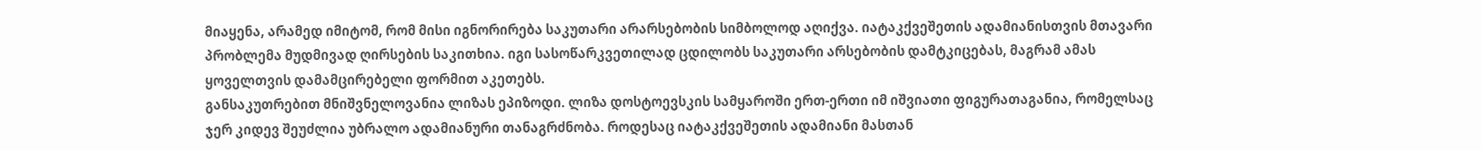მიაყენა, არამედ იმიტომ, რომ მისი იგნორირება საკუთარი არარსებობის სიმბოლოდ აღიქვა. იატაკქვეშეთის ადამიანისთვის მთავარი პრობლემა მუდმივად ღირსების საკითხია. იგი სასოწარკვეთილად ცდილობს საკუთარი არსებობის დამტკიცებას, მაგრამ ამას ყოველთვის დამამცირებელი ფორმით აკეთებს.
განსაკუთრებით მნიშვნელოვანია ლიზას ეპიზოდი. ლიზა დოსტოევსკის სამყაროში ერთ-ერთი იმ იშვიათი ფიგურათაგანია, რომელსაც ჯერ კიდევ შეუძლია უბრალო ადამიანური თანაგრძნობა. როდესაც იატაკქვეშეთის ადამიანი მასთან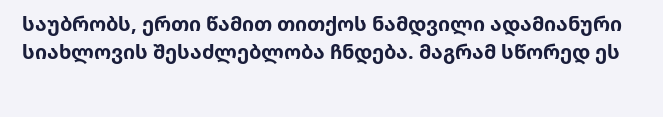საუბრობს, ერთი წამით თითქოს ნამდვილი ადამიანური სიახლოვის შესაძლებლობა ჩნდება. მაგრამ სწორედ ეს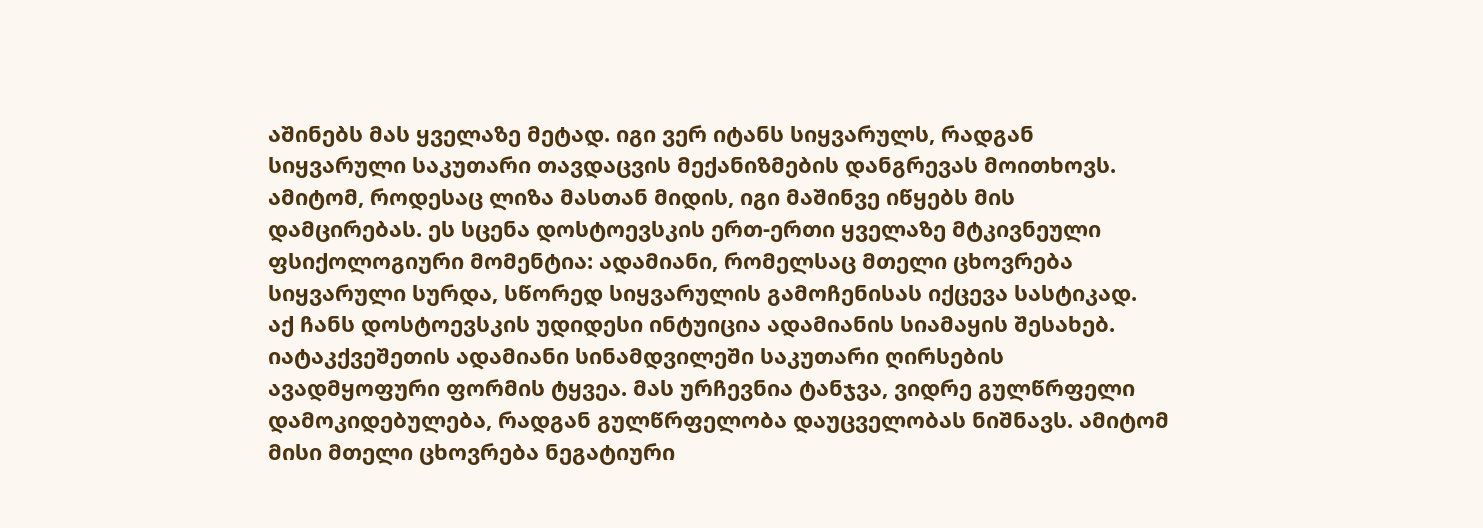აშინებს მას ყველაზე მეტად. იგი ვერ იტანს სიყვარულს, რადგან სიყვარული საკუთარი თავდაცვის მექანიზმების დანგრევას მოითხოვს. ამიტომ, როდესაც ლიზა მასთან მიდის, იგი მაშინვე იწყებს მის დამცირებას. ეს სცენა დოსტოევსკის ერთ-ერთი ყველაზე მტკივნეული ფსიქოლოგიური მომენტია: ადამიანი, რომელსაც მთელი ცხოვრება სიყვარული სურდა, სწორედ სიყვარულის გამოჩენისას იქცევა სასტიკად.
აქ ჩანს დოსტოევსკის უდიდესი ინტუიცია ადამიანის სიამაყის შესახებ. იატაკქვეშეთის ადამიანი სინამდვილეში საკუთარი ღირსების ავადმყოფური ფორმის ტყვეა. მას ურჩევნია ტანჯვა, ვიდრე გულწრფელი დამოკიდებულება, რადგან გულწრფელობა დაუცველობას ნიშნავს. ამიტომ მისი მთელი ცხოვრება ნეგატიური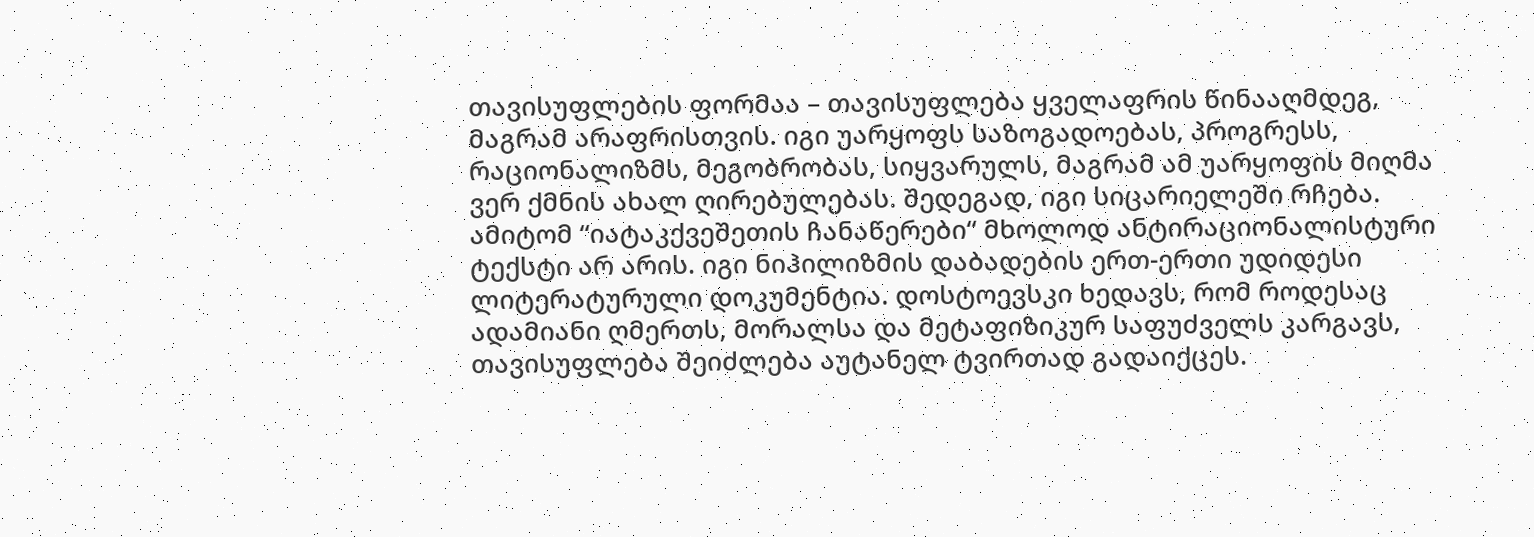თავისუფლების ფორმაა – თავისუფლება ყველაფრის წინააღმდეგ, მაგრამ არაფრისთვის. იგი უარყოფს საზოგადოებას, პროგრესს, რაციონალიზმს, მეგობრობას, სიყვარულს, მაგრამ ამ უარყოფის მიღმა ვერ ქმნის ახალ ღირებულებას. შედეგად, იგი სიცარიელეში რჩება.
ამიტომ “იატაკქვეშეთის ჩანაწერები“ მხოლოდ ანტირაციონალისტური ტექსტი არ არის. იგი ნიჰილიზმის დაბადების ერთ-ერთი უდიდესი ლიტერატურული დოკუმენტია. დოსტოევსკი ხედავს, რომ როდესაც ადამიანი ღმერთს, მორალსა და მეტაფიზიკურ საფუძველს კარგავს, თავისუფლება შეიძლება აუტანელ ტვირთად გადაიქცეს.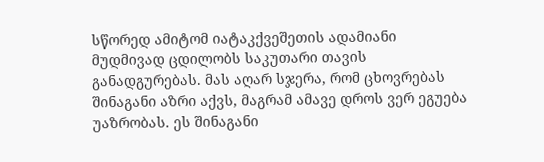სწორედ ამიტომ იატაკქვეშეთის ადამიანი მუდმივად ცდილობს საკუთარი თავის განადგურებას. მას აღარ სჯერა, რომ ცხოვრებას შინაგანი აზრი აქვს, მაგრამ ამავე დროს ვერ ეგუება უაზრობას. ეს შინაგანი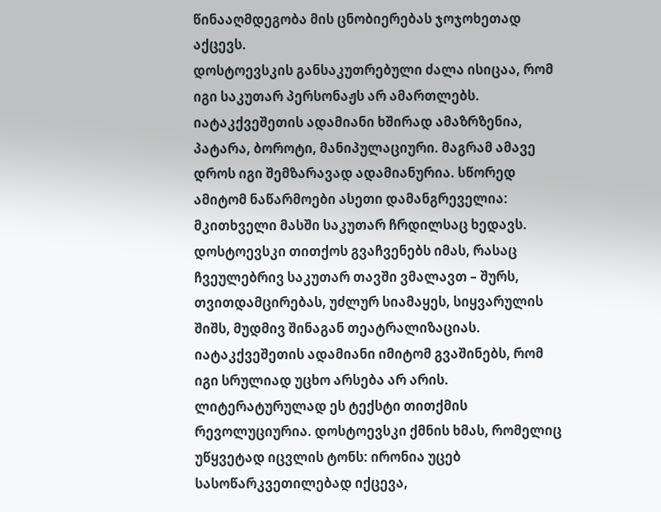წინააღმდეგობა მის ცნობიერებას ჯოჯოხეთად აქცევს.
დოსტოევსკის განსაკუთრებული ძალა ისიცაა, რომ იგი საკუთარ პერსონაჟს არ ამართლებს. იატაკქვეშეთის ადამიანი ხშირად ამაზრზენია, პატარა, ბოროტი, მანიპულაციური. მაგრამ ამავე დროს იგი შემზარავად ადამიანურია. სწორედ ამიტომ ნაწარმოები ასეთი დამანგრეველია: მკითხველი მასში საკუთარ ჩრდილსაც ხედავს. დოსტოევსკი თითქოს გვაჩვენებს იმას, რასაც ჩვეულებრივ საკუთარ თავში ვმალავთ – შურს, თვითდამცირებას, უძლურ სიამაყეს, სიყვარულის შიშს, მუდმივ შინაგან თეატრალიზაციას. იატაკქვეშეთის ადამიანი იმიტომ გვაშინებს, რომ იგი სრულიად უცხო არსება არ არის.
ლიტერატურულად ეს ტექსტი თითქმის რევოლუციურია. დოსტოევსკი ქმნის ხმას, რომელიც უწყვეტად იცვლის ტონს: ირონია უცებ სასოწარკვეთილებად იქცევა,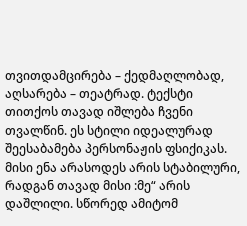თვითდამცირება – ქედმაღლობად, აღსარება – თეატრად. ტექსტი თითქოს თავად იშლება ჩვენი თვალწინ. ეს სტილი იდეალურად შეესაბამება პერსონაჟის ფსიქიკას. მისი ენა არასოდეს არის სტაბილური, რადგან თავად მისი :მე“ არის დაშლილი. სწორედ ამიტომ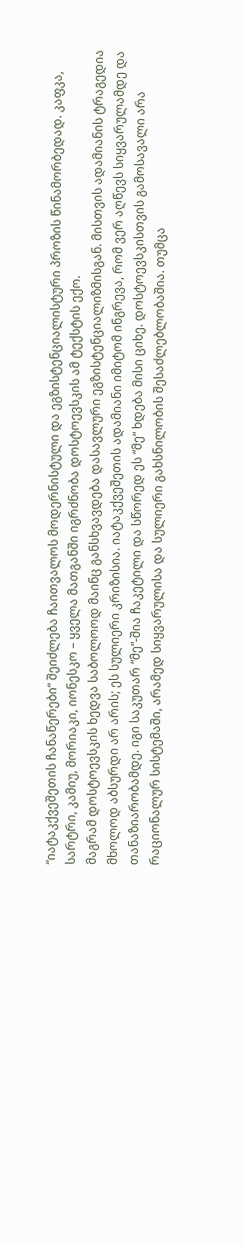“იატაკქვეშეთის ჩანაწერები“ შეიძლება ჩაითვალოს მოდერნისტული და ეგზისტენციალისტური პროზის წინამორბედად. კაფკა, სარტრი, კამიუ, მორიაკი, იონესკო – ყველა მათგანში იგრძნობა დოსტოევსკის ამ ტექსტის ექო.
მაგრამ დოსტოევსკის ხედვა საბოლოოდ მაინც განსხვავდება დასავლური ეგზისტენციალიზმისგან. მისთვის ადამიანის ტრაგედია მხოლოდ აბსურდი არ არის; ეს სულიერი კრიზისია. იატაკქვეშეთის ადამიანი იმიტომ ინგრევა, რომ ვერ აღწევს სიყვარულამდე და თანაზიარობამდე. იგი საკუთარ “მე“-შია ჩაკეტილი და სწორედ ეს “მე“ ხდება მისი ციხე. დოსტოევსკისთვის გამოსავალი არა რაციონალურ სისტემაში, არამედ სიყვარულისა და სულიერი გახსნილობის შესაძლებლობაშია. თუმცა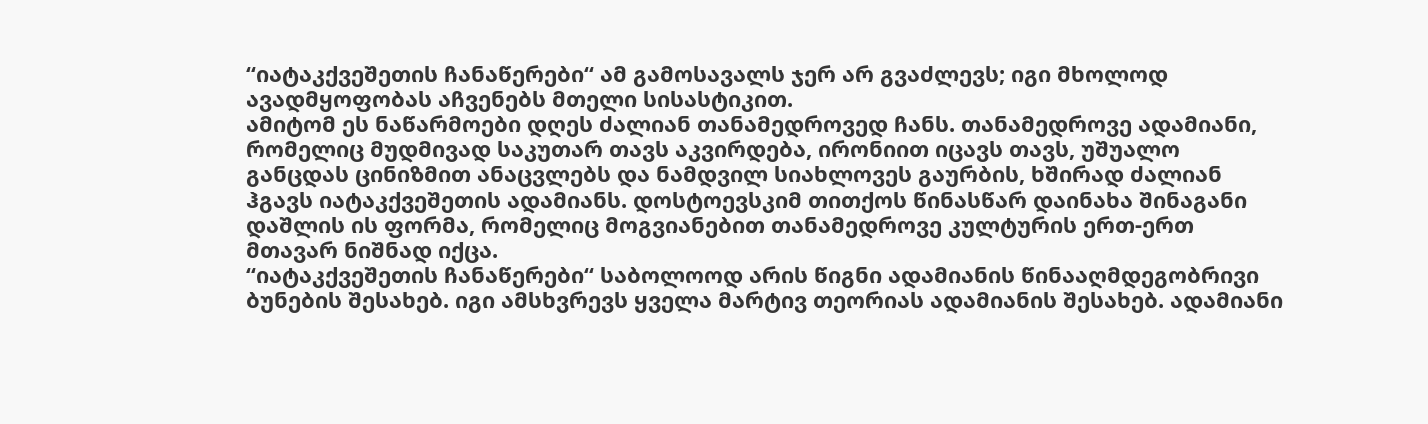“იატაკქვეშეთის ჩანაწერები“ ამ გამოსავალს ჯერ არ გვაძლევს; იგი მხოლოდ ავადმყოფობას აჩვენებს მთელი სისასტიკით.
ამიტომ ეს ნაწარმოები დღეს ძალიან თანამედროვედ ჩანს. თანამედროვე ადამიანი, რომელიც მუდმივად საკუთარ თავს აკვირდება, ირონიით იცავს თავს, უშუალო განცდას ცინიზმით ანაცვლებს და ნამდვილ სიახლოვეს გაურბის, ხშირად ძალიან ჰგავს იატაკქვეშეთის ადამიანს. დოსტოევსკიმ თითქოს წინასწარ დაინახა შინაგანი დაშლის ის ფორმა, რომელიც მოგვიანებით თანამედროვე კულტურის ერთ-ერთ მთავარ ნიშნად იქცა.
“იატაკქვეშეთის ჩანაწერები“ საბოლოოდ არის წიგნი ადამიანის წინააღმდეგობრივი ბუნების შესახებ. იგი ამსხვრევს ყველა მარტივ თეორიას ადამიანის შესახებ. ადამიანი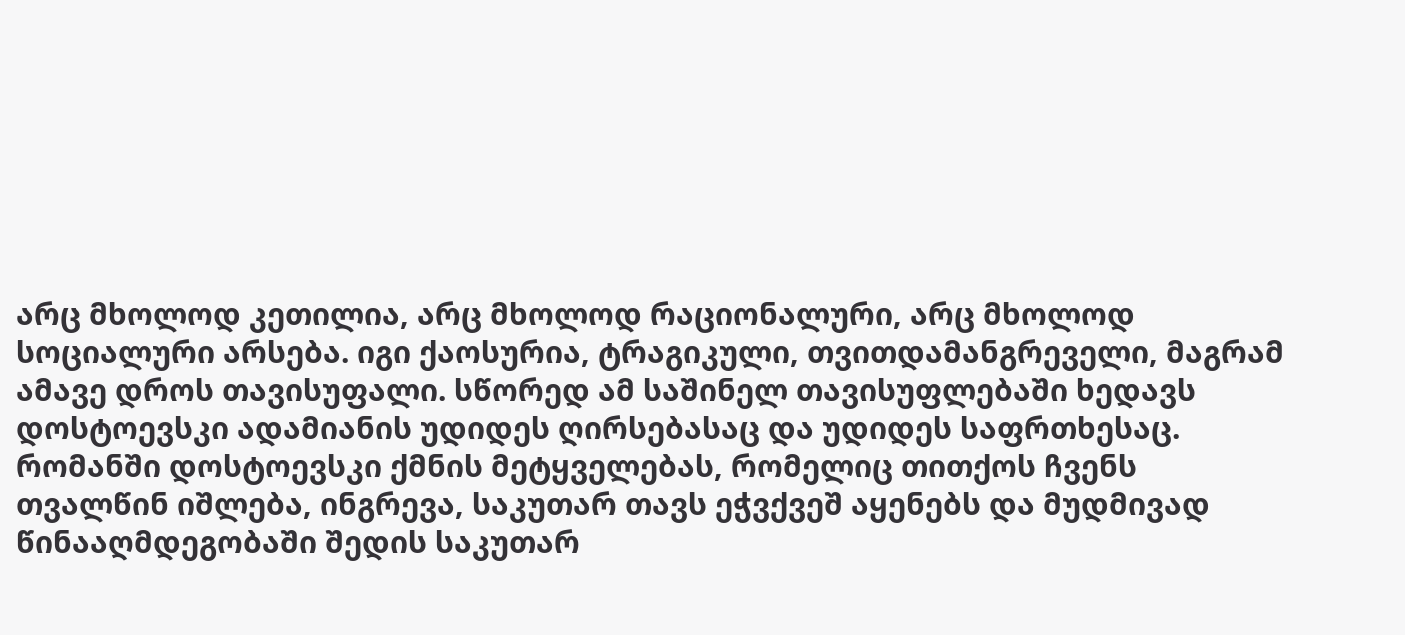არც მხოლოდ კეთილია, არც მხოლოდ რაციონალური, არც მხოლოდ სოციალური არსება. იგი ქაოსურია, ტრაგიკული, თვითდამანგრეველი, მაგრამ ამავე დროს თავისუფალი. სწორედ ამ საშინელ თავისუფლებაში ხედავს დოსტოევსკი ადამიანის უდიდეს ღირსებასაც და უდიდეს საფრთხესაც.
რომანში დოსტოევსკი ქმნის მეტყველებას, რომელიც თითქოს ჩვენს თვალწინ იშლება, ინგრევა, საკუთარ თავს ეჭვქვეშ აყენებს და მუდმივად წინააღმდეგობაში შედის საკუთარ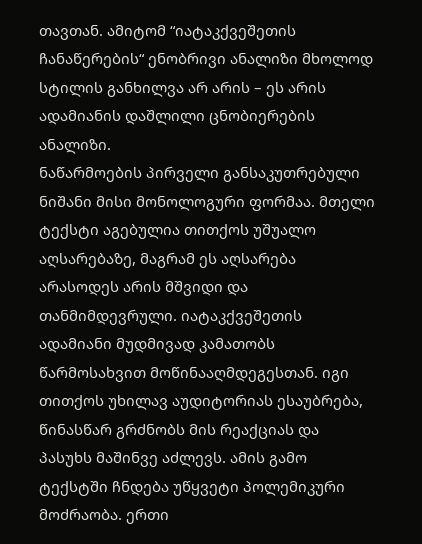თავთან. ამიტომ “იატაკქვეშეთის ჩანაწერების“ ენობრივი ანალიზი მხოლოდ სტილის განხილვა არ არის – ეს არის ადამიანის დაშლილი ცნობიერების ანალიზი.
ნაწარმოების პირველი განსაკუთრებული ნიშანი მისი მონოლოგური ფორმაა. მთელი ტექსტი აგებულია თითქოს უშუალო აღსარებაზე, მაგრამ ეს აღსარება არასოდეს არის მშვიდი და თანმიმდევრული. იატაკქვეშეთის ადამიანი მუდმივად კამათობს წარმოსახვით მოწინააღმდეგესთან. იგი თითქოს უხილავ აუდიტორიას ესაუბრება, წინასწარ გრძნობს მის რეაქციას და პასუხს მაშინვე აძლევს. ამის გამო ტექსტში ჩნდება უწყვეტი პოლემიკური მოძრაობა. ერთი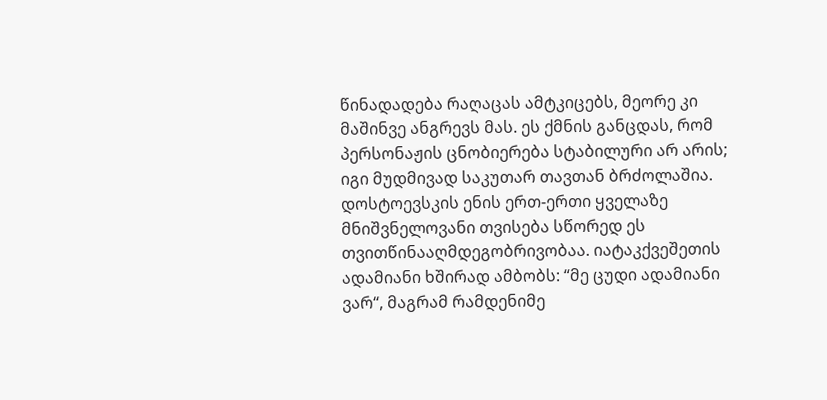წინადადება რაღაცას ამტკიცებს, მეორე კი მაშინვე ანგრევს მას. ეს ქმნის განცდას, რომ პერსონაჟის ცნობიერება სტაბილური არ არის; იგი მუდმივად საკუთარ თავთან ბრძოლაშია.
დოსტოევსკის ენის ერთ-ერთი ყველაზე მნიშვნელოვანი თვისება სწორედ ეს თვითწინააღმდეგობრივობაა. იატაკქვეშეთის ადამიანი ხშირად ამბობს: “მე ცუდი ადამიანი ვარ“, მაგრამ რამდენიმე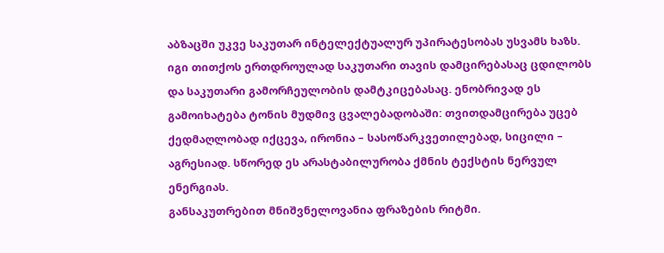აბზაცში უკვე საკუთარ ინტელექტუალურ უპირატესობას უსვამს ხაზს. იგი თითქოს ერთდროულად საკუთარი თავის დამცირებასაც ცდილობს და საკუთარი გამორჩეულობის დამტკიცებასაც. ენობრივად ეს გამოიხატება ტონის მუდმივ ცვალებადობაში: თვითდამცირება უცებ ქედმაღლობად იქცევა, ირონია – სასოწარკვეთილებად, სიცილი – აგრესიად. სწორედ ეს არასტაბილურობა ქმნის ტექსტის ნერვულ ენერგიას.
განსაკუთრებით მნიშვნელოვანია ფრაზების რიტმი.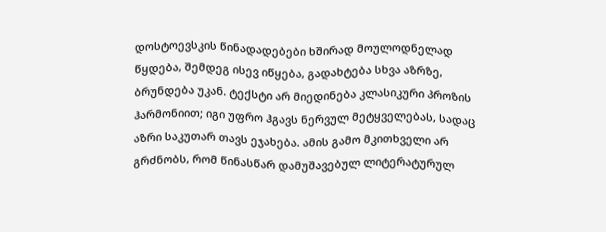დოსტოევსკის წინადადებები ხშირად მოულოდნელად წყდება, შემდეგ ისევ იწყება, გადახტება სხვა აზრზე, ბრუნდება უკან. ტექსტი არ მიედინება კლასიკური პროზის ჰარმონიით; იგი უფრო ჰგავს ნერვულ მეტყველებას, სადაც აზრი საკუთარ თავს ეჯახება. ამის გამო მკითხველი არ გრძნობს, რომ წინასწარ დამუშავებულ ლიტერატურულ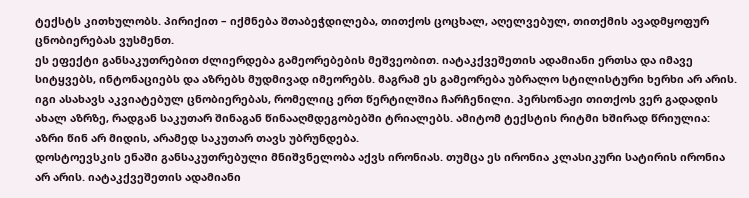ტექსტს კითხულობს. პირიქით – იქმნება შთაბეჭდილება, თითქოს ცოცხალ, აღელვებულ, თითქმის ავადმყოფურ ცნობიერებას ვუსმენთ.
ეს ეფექტი განსაკუთრებით ძლიერდება გამეორებების მეშვეობით. იატაკქვეშეთის ადამიანი ერთსა და იმავე სიტყვებს, ინტონაციებს და აზრებს მუდმივად იმეორებს. მაგრამ ეს გამეორება უბრალო სტილისტური ხერხი არ არის. იგი ასახავს აკვიატებულ ცნობიერებას, რომელიც ერთ წერტილშია ჩარჩენილი. პერსონაჟი თითქოს ვერ გადადის ახალ აზრზე, რადგან საკუთარ შინაგან წინააღმდეგობებში ტრიალებს. ამიტომ ტექსტის რიტმი ხშირად წრიულია: აზრი წინ არ მიდის, არამედ საკუთარ თავს უბრუნდება.
დოსტოევსკის ენაში განსაკუთრებული მნიშვნელობა აქვს ირონიას. თუმცა ეს ირონია კლასიკური სატირის ირონია არ არის. იატაკქვეშეთის ადამიანი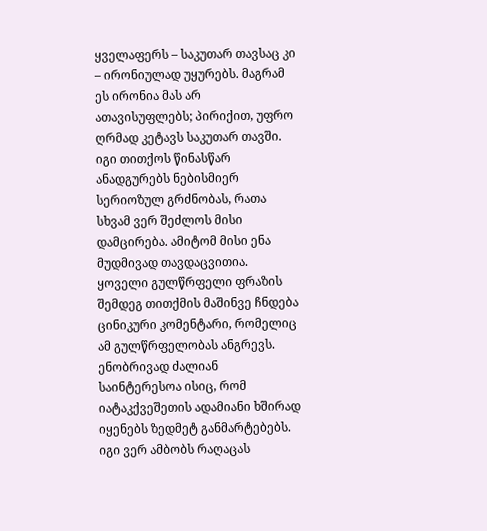ყველაფერს – საკუთარ თავსაც კი – ირონიულად უყურებს. მაგრამ ეს ირონია მას არ ათავისუფლებს; პირიქით, უფრო ღრმად კეტავს საკუთარ თავში. იგი თითქოს წინასწარ ანადგურებს ნებისმიერ სერიოზულ გრძნობას, რათა სხვამ ვერ შეძლოს მისი დამცირება. ამიტომ მისი ენა მუდმივად თავდაცვითია. ყოველი გულწრფელი ფრაზის შემდეგ თითქმის მაშინვე ჩნდება ცინიკური კომენტარი, რომელიც ამ გულწრფელობას ანგრევს.
ენობრივად ძალიან საინტერესოა ისიც, რომ იატაკქვეშეთის ადამიანი ხშირად იყენებს ზედმეტ განმარტებებს. იგი ვერ ამბობს რაღაცას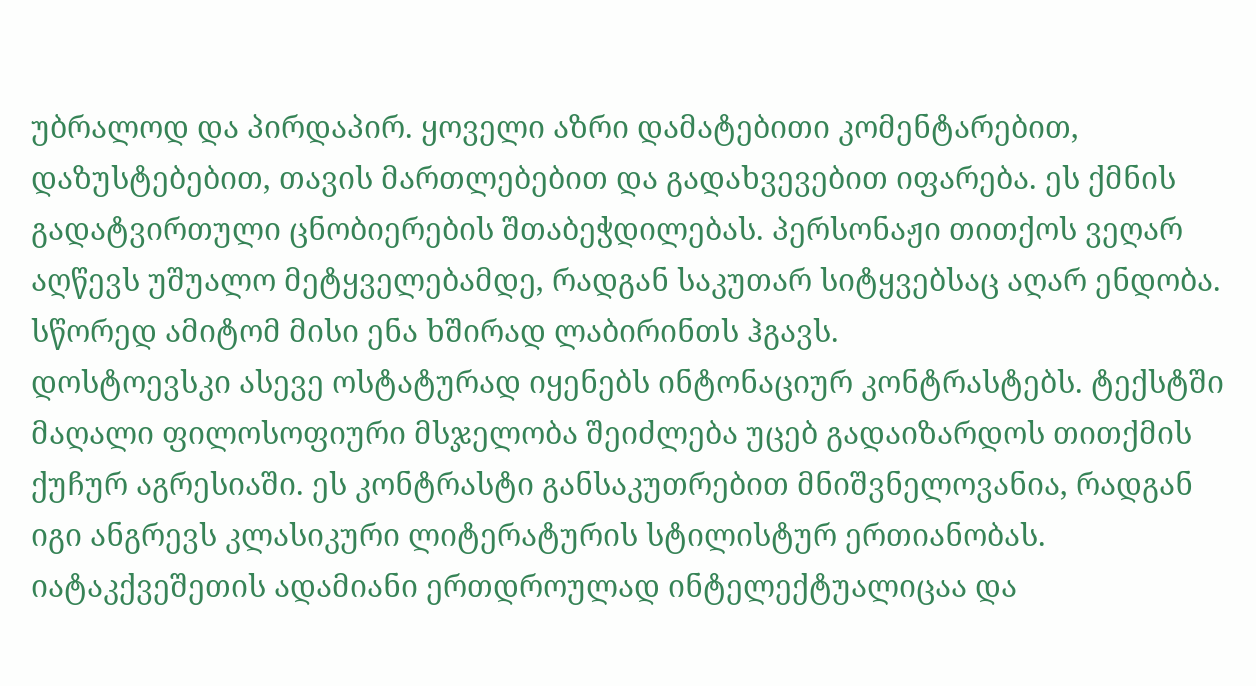უბრალოდ და პირდაპირ. ყოველი აზრი დამატებითი კომენტარებით, დაზუსტებებით, თავის მართლებებით და გადახვევებით იფარება. ეს ქმნის გადატვირთული ცნობიერების შთაბეჭდილებას. პერსონაჟი თითქოს ვეღარ აღწევს უშუალო მეტყველებამდე, რადგან საკუთარ სიტყვებსაც აღარ ენდობა. სწორედ ამიტომ მისი ენა ხშირად ლაბირინთს ჰგავს.
დოსტოევსკი ასევე ოსტატურად იყენებს ინტონაციურ კონტრასტებს. ტექსტში მაღალი ფილოსოფიური მსჯელობა შეიძლება უცებ გადაიზარდოს თითქმის ქუჩურ აგრესიაში. ეს კონტრასტი განსაკუთრებით მნიშვნელოვანია, რადგან იგი ანგრევს კლასიკური ლიტერატურის სტილისტურ ერთიანობას. იატაკქვეშეთის ადამიანი ერთდროულად ინტელექტუალიცაა და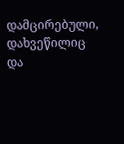დამცირებული, დახვეწილიც და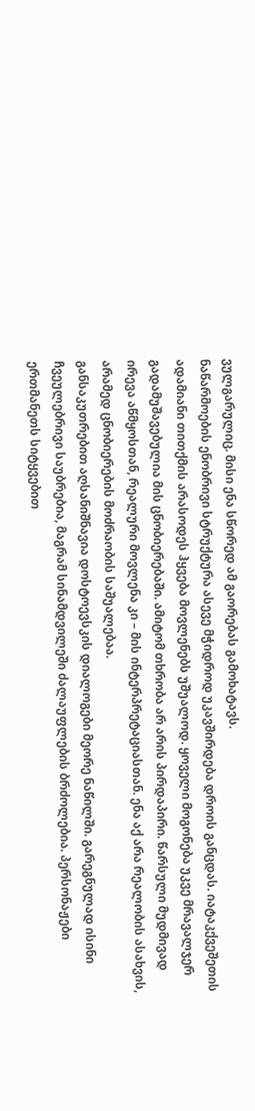ვულგარულიც. მისი ენა სწორედ ამ გაორებას გამოხატავს.
ნაწარმოების ენობრივი სტრუქტურა ასევე მჭიდროდ უკავშირდება დროის განცდას. იატაკქვეშეთის ადამიანი თითქმის არასოდეს ჰყვება მოვლენებს უშუალოდ. ყოველი მოგონება უკვე მრავალჯერ გადამუშავებულია მის ცნობიერებაში. ამიტომ თხრობა არ არის პირდაპირი. წარსული მუდმივად ირევა აწმყოსთან, რეალური მოვლენა კი – მის ინტერპრეტაციასთან. ენა აქ არა რეალობის ასახვის, არამედ ცნობიერების მოძრაობის საშუალებაა.
განსაკუთრებით აღსანიშნავია დოსტოევსკის დიალოგები მეორე ნაწილში. გარეგნულად ისინი ჩვეულებრივი საუბრებია, მაგრამ სინამდვილეში ძალაუფლების ბრძოლებია. პერსონაჟები ერთმანეთს სიტყვებით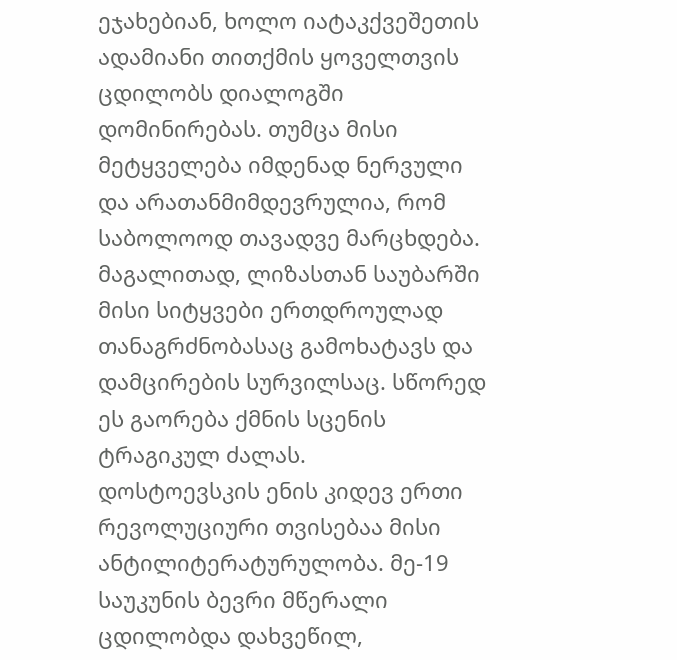ეჯახებიან, ხოლო იატაკქვეშეთის ადამიანი თითქმის ყოველთვის ცდილობს დიალოგში დომინირებას. თუმცა მისი მეტყველება იმდენად ნერვული და არათანმიმდევრულია, რომ საბოლოოდ თავადვე მარცხდება. მაგალითად, ლიზასთან საუბარში მისი სიტყვები ერთდროულად თანაგრძნობასაც გამოხატავს და დამცირების სურვილსაც. სწორედ ეს გაორება ქმნის სცენის ტრაგიკულ ძალას.
დოსტოევსკის ენის კიდევ ერთი რევოლუციური თვისებაა მისი ანტილიტერატურულობა. მე-19 საუკუნის ბევრი მწერალი ცდილობდა დახვეწილ,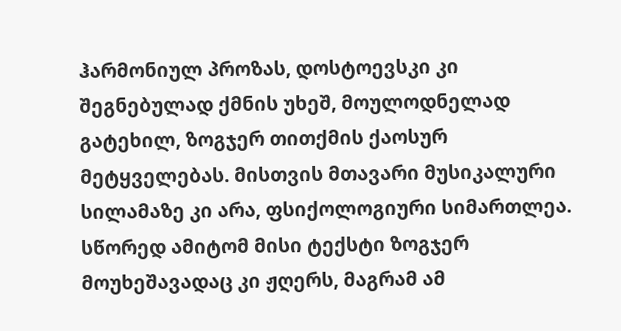ჰარმონიულ პროზას, დოსტოევსკი კი შეგნებულად ქმნის უხეშ, მოულოდნელად გატეხილ, ზოგჯერ თითქმის ქაოსურ მეტყველებას. მისთვის მთავარი მუსიკალური სილამაზე კი არა, ფსიქოლოგიური სიმართლეა. სწორედ ამიტომ მისი ტექსტი ზოგჯერ მოუხეშავადაც კი ჟღერს, მაგრამ ამ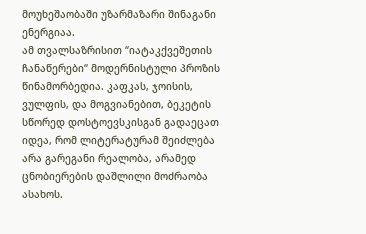მოუხეშაობაში უზარმაზარი შინაგანი ენერგიაა.
ამ თვალსაზრისით “იატაკქვეშეთის ჩანაწერები“ მოდერნისტული პროზის წინამორბედია. კაფკას, ჯოისის, ვულფის, და მოგვიანებით, ბეკეტის სწორედ დოსტოევსკისგან გადაეცათ იდეა, რომ ლიტერატურამ შეიძლება არა გარეგანი რეალობა, არამედ ცნობიერების დაშლილი მოძრაობა ასახოს.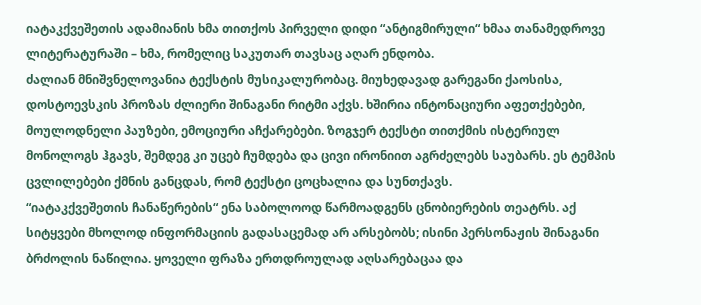იატაკქვეშეთის ადამიანის ხმა თითქოს პირველი დიდი “ანტიგმირული“ ხმაა თანამედროვე ლიტერატურაში – ხმა, რომელიც საკუთარ თავსაც აღარ ენდობა.
ძალიან მნიშვნელოვანია ტექსტის მუსიკალურობაც. მიუხედავად გარეგანი ქაოსისა, დოსტოევსკის პროზას ძლიერი შინაგანი რიტმი აქვს. ხშირია ინტონაციური აფეთქებები, მოულოდნელი პაუზები, ემოციური აჩქარებები. ზოგჯერ ტექსტი თითქმის ისტერიულ მონოლოგს ჰგავს, შემდეგ კი უცებ ჩუმდება და ცივი ირონიით აგრძელებს საუბარს. ეს ტემპის ცვლილებები ქმნის განცდას, რომ ტექსტი ცოცხალია და სუნთქავს.
“იატაკქვეშეთის ჩანაწერების“ ენა საბოლოოდ წარმოადგენს ცნობიერების თეატრს. აქ სიტყვები მხოლოდ ინფორმაციის გადასაცემად არ არსებობს; ისინი პერსონაჟის შინაგანი ბრძოლის ნაწილია. ყოველი ფრაზა ერთდროულად აღსარებაცაა და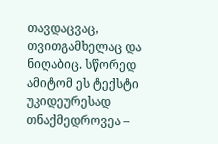თავდაცვაც, თვითგამხელაც და ნიღაბიც. სწორედ ამიტომ ეს ტექსტი უკიდეურესად თნაქმედროვეა –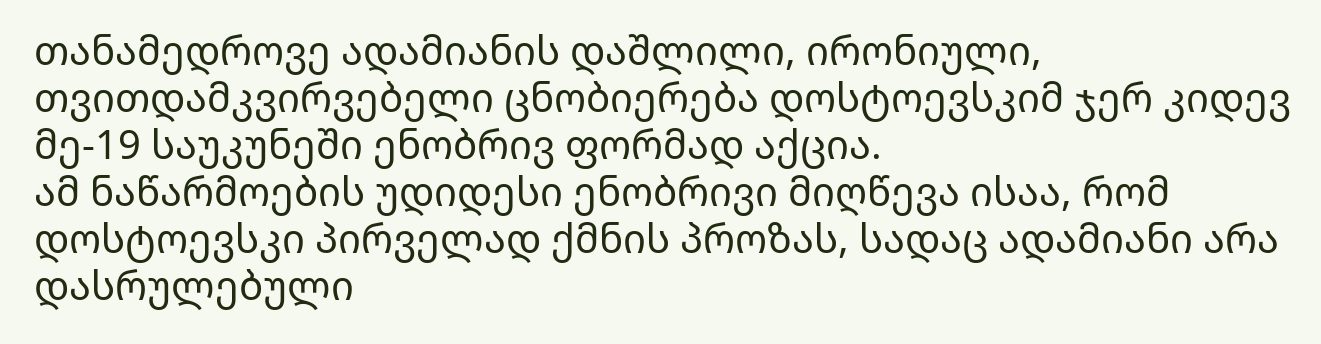თანამედროვე ადამიანის დაშლილი, ირონიული, თვითდამკვირვებელი ცნობიერება დოსტოევსკიმ ჯერ კიდევ მე-19 საუკუნეში ენობრივ ფორმად აქცია.
ამ ნაწარმოების უდიდესი ენობრივი მიღწევა ისაა, რომ დოსტოევსკი პირველად ქმნის პროზას, სადაც ადამიანი არა დასრულებული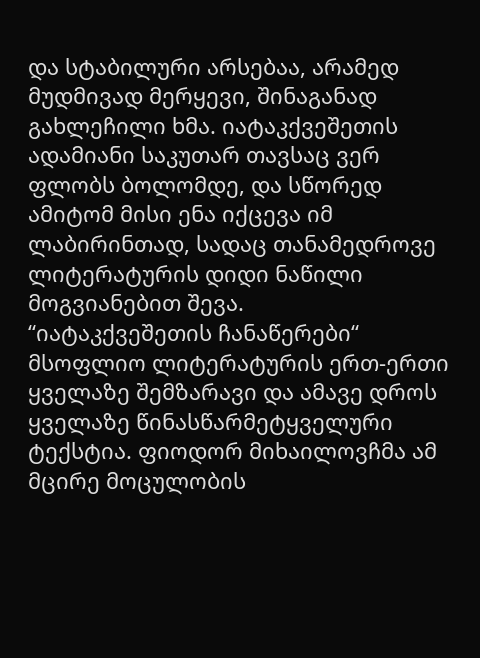და სტაბილური არსებაა, არამედ მუდმივად მერყევი, შინაგანად გახლეჩილი ხმა. იატაკქვეშეთის ადამიანი საკუთარ თავსაც ვერ ფლობს ბოლომდე, და სწორედ ამიტომ მისი ენა იქცევა იმ ლაბირინთად, სადაც თანამედროვე ლიტერატურის დიდი ნაწილი მოგვიანებით შევა.
“იატაკქვეშეთის ჩანაწერები“ მსოფლიო ლიტერატურის ერთ-ერთი ყველაზე შემზარავი და ამავე დროს ყველაზე წინასწარმეტყველური ტექსტია. ფიოდორ მიხაილოვჩმა ამ მცირე მოცულობის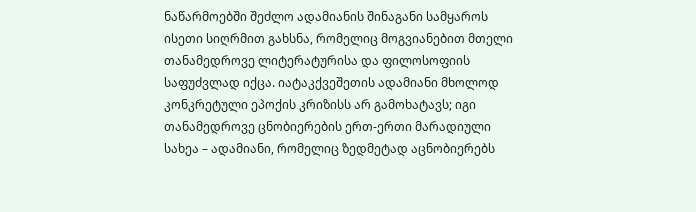ნაწარმოებში შეძლო ადამიანის შინაგანი სამყაროს ისეთი სიღრმით გახსნა, რომელიც მოგვიანებით მთელი თანამედროვე ლიტერატურისა და ფილოსოფიის საფუძვლად იქცა. იატაკქვეშეთის ადამიანი მხოლოდ კონკრეტული ეპოქის კრიზისს არ გამოხატავს; იგი თანამედროვე ცნობიერების ერთ-ერთი მარადიული სახეა – ადამიანი, რომელიც ზედმეტად აცნობიერებს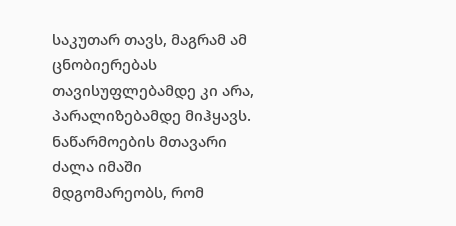საკუთარ თავს, მაგრამ ამ ცნობიერებას თავისუფლებამდე კი არა, პარალიზებამდე მიჰყავს.
ნაწარმოების მთავარი ძალა იმაში მდგომარეობს, რომ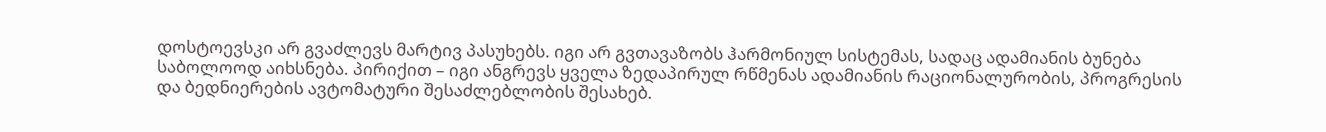დოსტოევსკი არ გვაძლევს მარტივ პასუხებს. იგი არ გვთავაზობს ჰარმონიულ სისტემას, სადაც ადამიანის ბუნება საბოლოოდ აიხსნება. პირიქით – იგი ანგრევს ყველა ზედაპირულ რწმენას ადამიანის რაციონალურობის, პროგრესის და ბედნიერების ავტომატური შესაძლებლობის შესახებ.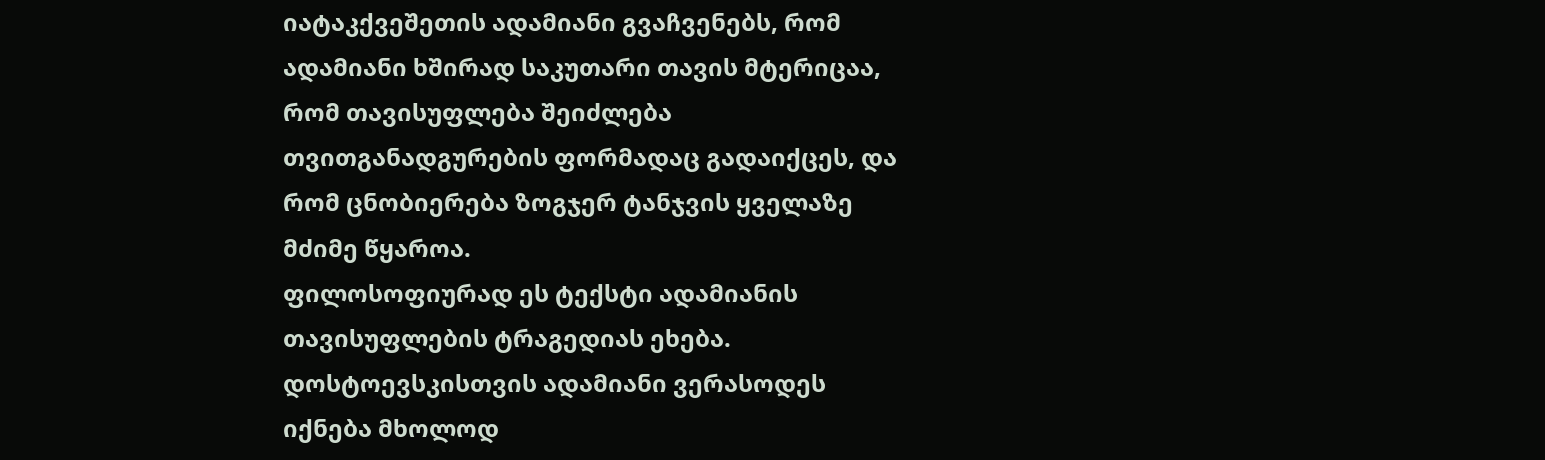იატაკქვეშეთის ადამიანი გვაჩვენებს, რომ ადამიანი ხშირად საკუთარი თავის მტერიცაა, რომ თავისუფლება შეიძლება თვითგანადგურების ფორმადაც გადაიქცეს, და რომ ცნობიერება ზოგჯერ ტანჯვის ყველაზე მძიმე წყაროა.
ფილოსოფიურად ეს ტექსტი ადამიანის თავისუფლების ტრაგედიას ეხება. დოსტოევსკისთვის ადამიანი ვერასოდეს იქნება მხოლოდ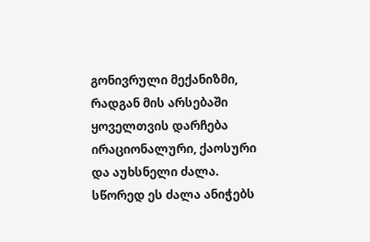გონივრული მექანიზმი, რადგან მის არსებაში ყოველთვის დარჩება ირაციონალური, ქაოსური და აუხსნელი ძალა. სწორედ ეს ძალა ანიჭებს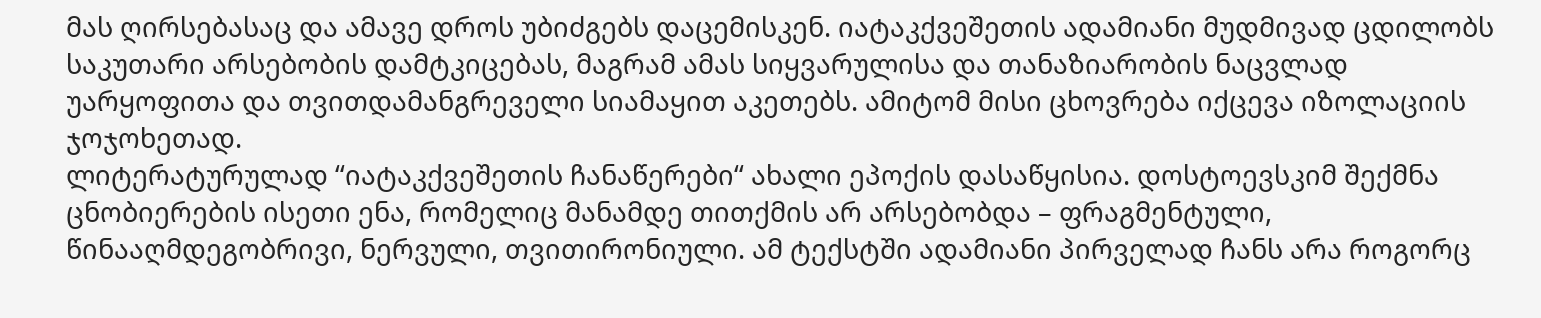მას ღირსებასაც და ამავე დროს უბიძგებს დაცემისკენ. იატაკქვეშეთის ადამიანი მუდმივად ცდილობს საკუთარი არსებობის დამტკიცებას, მაგრამ ამას სიყვარულისა და თანაზიარობის ნაცვლად უარყოფითა და თვითდამანგრეველი სიამაყით აკეთებს. ამიტომ მისი ცხოვრება იქცევა იზოლაციის ჯოჯოხეთად.
ლიტერატურულად “იატაკქვეშეთის ჩანაწერები“ ახალი ეპოქის დასაწყისია. დოსტოევსკიმ შექმნა ცნობიერების ისეთი ენა, რომელიც მანამდე თითქმის არ არსებობდა – ფრაგმენტული, წინააღმდეგობრივი, ნერვული, თვითირონიული. ამ ტექსტში ადამიანი პირველად ჩანს არა როგორც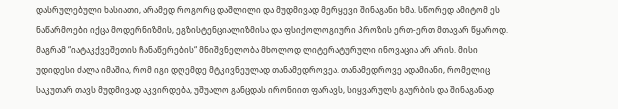დასრულებული ხასიათი, არამედ როგორც დაშლილი და მუდმივად მერყევი შინაგანი ხმა. სწორედ ამიტომ ეს ნაწარმოები იქცა მოდერნიზმის, ეგზისტენციალიზმისა და ფსიქოლოგიური პროზის ერთ-ერთ მთავარ წყაროდ.
მაგრამ “იატაკქვეშეთის ჩანაწერების“ მნიშვნელობა მხოლოდ ლიტერატურული ინოვაცია არ არის. მისი უდიდესი ძალა იმაშია, რომ იგი დღემდე მტკივნეულად თანამედროვეა. თანამედროვე ადამიანი, რომელიც საკუთარ თავს მუდმივად აკვირდება, უშუალო განცდას ირონიით ფარავს, სიყვარულს გაურბის და შინაგანად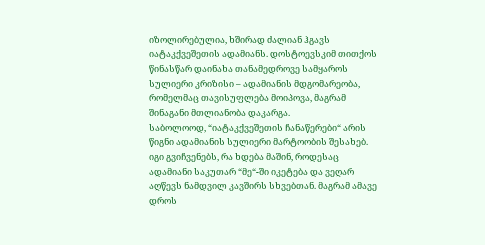იზოლირებულია, ხშირად ძალიან ჰგავს იატაკქვეშეთის ადამიანს. დოსტოევსკიმ თითქოს წინასწარ დაინახა თანამედროვე სამყაროს სულიერი კრიზისი – ადამიანის მდგომარეობა, რომელმაც თავისუფლება მოიპოვა, მაგრამ შინაგანი მთლიანობა დაკარგა.
საბოლოოდ, “იატაკქვეშეთის ჩანაწერები“ არის წიგნი ადამიანის სულიერი მარტოობის შესახებ. იგი გვიჩვენებს, რა ხდება მაშინ, როდესაც ადამიანი საკუთარ “მე“-ში იკეტება და ვეღარ აღწევს ნამდვილ კავშირს სხვებთან. მაგრამ ამავე დროს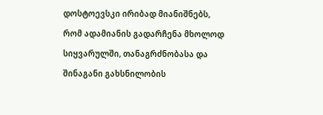დოსტოევსკი ირიბად მიანიშნებს, რომ ადამიანის გადარჩენა მხოლოდ სიყვარულში, თანაგრძნობასა და შინაგანი გახსნილობის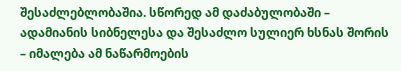შესაძლებლობაშია. სწორედ ამ დაძაბულობაში – ადამიანის სიბნელესა და შესაძლო სულიერ ხსნას შორის – იმალება ამ ნაწარმოების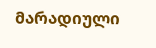მარადიული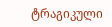ტრაგიკული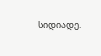სიდიადე.